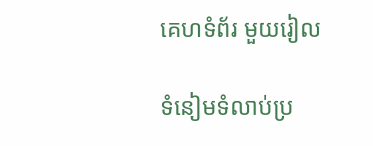គេហទំព័រ មួយរៀល

ទំនៀមទំលាប់ប្រ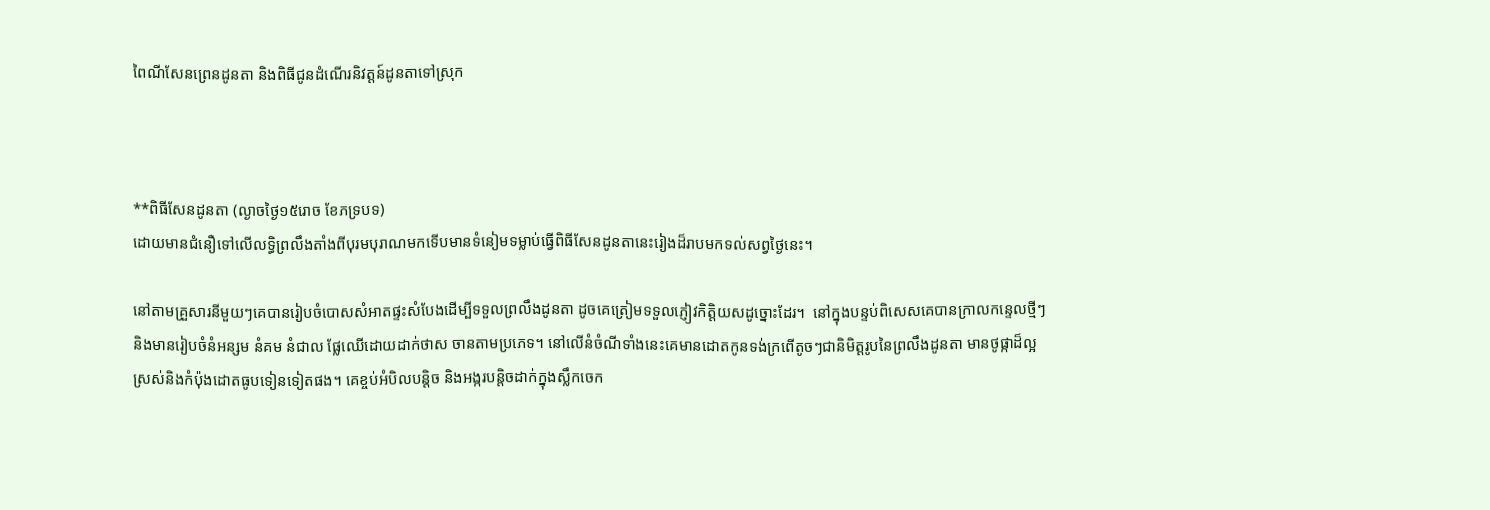ពៃណីសែនព្រេនដូនតា និងពិធីជូនដំណេីរនិវត្តន៍ដូនតាទៅស្រុក



**ពិធីសែនដូនតា (ល្ងាចថ្ងៃ១៥រោច ខែភទ្របទ)
ដោយមានជំនឿទៅលេីលទ្ធិព្រលឹងតាំងពីបុរមបុរាណមកទេីបមានទំនៀមទម្លាប់ធ្វេីពិធីសែនដូនតានេះរៀងដ៏រាបមកទល់សព្វថ្ងៃនេះ។

នៅតាមគ្រួសារនីមួយៗគេបានរៀបចំបោសសំអាតផ្ទះសំបែងដេីម្បីទទួលព្រលឹងដូនតា ដូចគេត្រៀមទទួលភ្ញៀវកិត្តិយសដូច្នោះដែរ។  នៅក្នុងបន្ទប់ពិសេសគេបានក្រាលកន្ទេលថ្មីៗនិងមានរៀបចំនំអន្សម នំគម នំជាល ផ្លែឈេីដោយដាក់ថាស ចានតាមប្រភេទ។ នៅលេីនំចំណីទាំងនេះគេមានដោតកូនទង់ក្រពេីតូចៗជានិមិត្តរូបនៃព្រលឹងដូនតា មានថូផ្កាដ៏ល្អស្រស់និងកំប៉ុងដោតធូបទៀនទៀតផង។ គេខ្ចប់អំបិលបន្តិច និងអង្ករបន្តិចដាក់ក្នុងស្លឹកចេក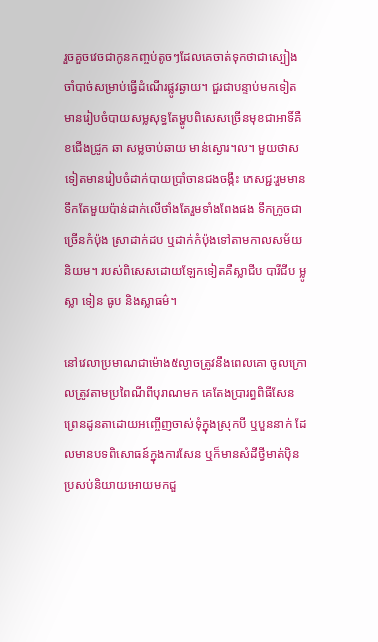រួចគួចវេចជាកូនកញ្ចប់តូចៗដែលគេចាត់ទុកថាជាស្បៀងចាំបាច់សម្រាប់ធ្វេីដំណេីរផ្លូវឆ្ងាយ។ ជួរជាបន្ទាប់មកទៀតមានរៀបចំបាយសម្លសុទ្ធតែម្ហូបពិសេសច្រេីនមុខជាអាទិ៍គឺខជេីងជ្រូក ឆា សម្លចាប់ឆាយ មាន់ស្ងោរ។ល។ មួយថាសទៀតមានរៀបចំដាក់បាយប្រាំចានជងចង្កឹះ ភេសជ្ជ:រួមមានទឹកតែមួយប៉ាន់ដាក់លេីថាំងតែរួមទាំងពែងផង ទឹកក្រូចជាច្រេីនកំប៉ុង ស្រាដាក់ដប ឬដាក់កំប៉ុងទៅតាមកាលសម័យនិយម។ របស់ពិសេសដោយឡែកទៀតគឺស្លាជីប បារីជីប ម្លូ ស្លា ទៀន ធូប និងស្លាធម៌។

នៅវេលាប្រមាណជាម៉ោង៥ល្ងាចត្រូវនឹងពេលគោ ចូលក្រោលត្រូវតាមប្រពៃណីពីបុរាណមក គេតែងប្រារព្ធពិធីសែនព្រេនដូនតាដោយអញ្ចើញចាស់ទុំក្នុងស្រុកបី ឬបួននាក់ ដែលមានបទពិសោធន៍ក្នុងការសែន ឬក៏មានសំដីថ្វីមាត់បុិនប្រសប់និយាយអោយមកជួ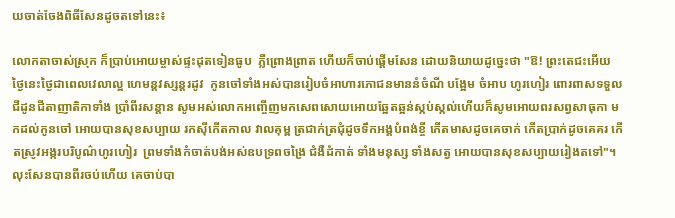យចាត់ចែងពិធីសែនដូចតទៅនេះ៖

លោកតាចាស់ស្រុក ក៏ប្រាប់អោយម្ចាស់ផ្ទះដុតទៀនធូប  ភ្លឺព្រោងព្រាត ហើយក៏ចាប់ផ្តើមសែន ដោយនិយាយដូច្នេះថា "ឱ! ព្រះតេជះអើយ ថ្ងៃនេះថ្ងៃជាពេលវេលាល្អ ហេមន្តវស្សន្តរដូវ  កូនចៅទាំងអស់បានរៀបចំអាហារភោជនមាននំចំណី បង្អែម ចំអាប ហូរហៀរ ពោរពាសទទួលជីដូនជីតាញាតិកាទាំង ប្រាំពីរសន្តាន សូមអស់លោកអញ្ចើញមកសេពសោយអោយឆ្អែតឆ្អន់ស្កប់ស្កល់ហើយក៏សូមអោយពរសព្វសាធុកា មកដល់កូនចៅ អោយបានសុខសប្បាយ រកសុីកើតកាល វាលគុម្ព ត្រជាក់ត្រជុំដូចទឹកអង្គបំពង់ខ្ចី កើតមាសដូចគេចាក់ កើតប្រាក់ដូចគេគរ កើតស្រូវអង្ករបរិបូណ៌ហូរហៀរ  ព្រមទាំងកំចាត់បង់អស់ឧបទ្រពចង្រៃ ជំងឺដំកាត់ ទាំងមនុស្ស ទាំងសត្វ អោយបានសុខសប្បាយរៀងតទៅ"។  លុះសែនបានពីរចប់ហើយ គេចាប់បា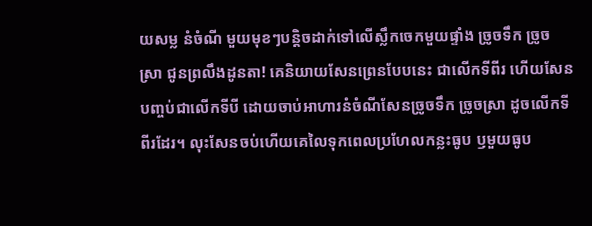យសម្ល នំចំណី មួយមុខៗបន្តិចដាក់ទៅលើស្លឹកចេកមួយផ្ទាំង ច្រូចទឹក ច្រូចស្រា ជូនព្រលឹងដូនតា! គេនិយាយសែនព្រេនបែបនេះ ជាលើកទីពីរ ហើយសែនបញ្ចប់ជាលើកទីបី ដោយចាប់អាហារនំចំណីសែនច្រូចទឹក ច្រូចស្រា ដូចលើកទីពីរដែរ។ លុះសែនចប់ហេីយគេលៃទុកពេលប្រហែលកន្លះធូប ឫមួយធូប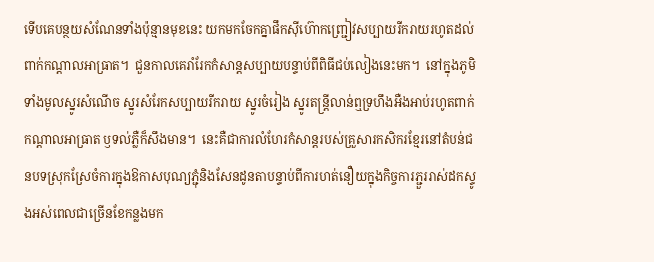ទេីបគេបន្ថយសំណែនទាំងប៉ុន្មានមុខនេះ យកមកចែកគ្នាផឹកសុីហ៊ោកញ្ជ្រៀវសប្បាយរីករាយរហូតដល់ពាក់កណ្តាលអាធ្រាត។  ជួនកាលគេរាំរែកកំសាន្តសប្បាយបន្ទាប់ពីពិធីជប់លៀងនេះមក។  នៅក្នុងភូមិទាំងមូលស្នូរសំណេីច ស្នូរសំរែកសប្បាយរីករាយ ស្នូរចំរៀង ស្នូរតន្ត្រីលាន់ឮទ្រហឹងអឺងអាប់រហូតពាក់កណ្តាលអាធ្រាត ឫទល់ភ្លឺក៏សឹងមាន។  នេះគឺជាការលំហែរកំសាន្តរបស់គ្រួសារកសិករខ្មែរនៅតំបន់ជនបទស្រុកស្រែចំការក្នុងឱកាសបុណ្យភ្ជុំនិងសែនដូនតាបន្ទាប់ពីការហត់នឿយក្នុងកិច្ចការភ្ជួររាស់ដកស្ទូងអស់ពេលជាច្រេីនខែកន្លងមក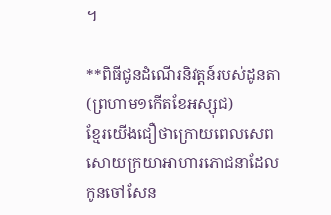។

**ពិធីជូនដំណេីរនិវត្តន៍របស់ដូនតា (ព្រហាម១កេីតខែអស្សុជ)
ខ្មែរយេីងជឿថាក្រោយពេលសេពសោយក្រយាអាហារភោជនាដែលកូនចៅសែន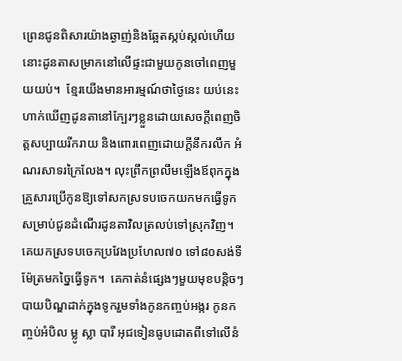ព្រេនជូនពិសារយ៉ាងឆ្ងាញ់និងឆ្អែតស្កប់ស្កល់ហេីយនោះដូនតាសម្រាកនៅលេីផ្ទះជាមួយកូនចៅពេញមួយយប់។  ខ្មែរយេីងមានអារម្មណ៍ថាថ្ងៃនេះ យប់នេះហាក់ឃេីញដូនតានៅក្បែរៗខ្លួនដោយសេចក្តីពេញចិត្តសប្បាយរីករាយ និងពោរពេញដោយក្តីនឹករលឹក អំណរសាទរក្រៃលែង។ លុះព្រឹកព្រលឹមឡេីងឪពុកក្នុងគ្រួសារប្រេីកូនឱ្យទៅសកស្រទបចេកយកមកធ្វេីទូកសម្រាប់ជូនដំណេីរដូនតាវិលត្រលប់ទៅស្រុកវិញ។  គេយកស្រទបចេកប្រវែងប្រហែល៧០ ទៅ៨០សង់ទីម៉ែត្រមកច្នៃធ្វេីទូក។  គេកាត់នំផ្សេងៗមួយមុខបន្តិចៗ បាយបិណ្ឌដាក់ក្នុងទូករួមទាំងកូនកញ្ចប់អង្ករ កូនកញ្ចប់អំបិល ម្លូ ស្លា បារី អុជទៀនធូបដោតពីទៅលេីនំ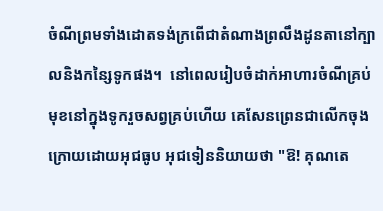ចំណីព្រមទាំងដោតទង់ក្រពេីជាតំណាងព្រលឹងដូនតានៅក្បាលនិងកន្សៃទូកផង។  នៅពេលរៀបចំដាក់អាហារចំណីគ្រប់មុខនៅក្នុងទូករួចសព្វគ្រប់ហេីយ គេសែនព្រេនជាលេីកចុងក្រោយដោយអុជធូប អុជទៀននិយាយថា "ឱ! គុណតេ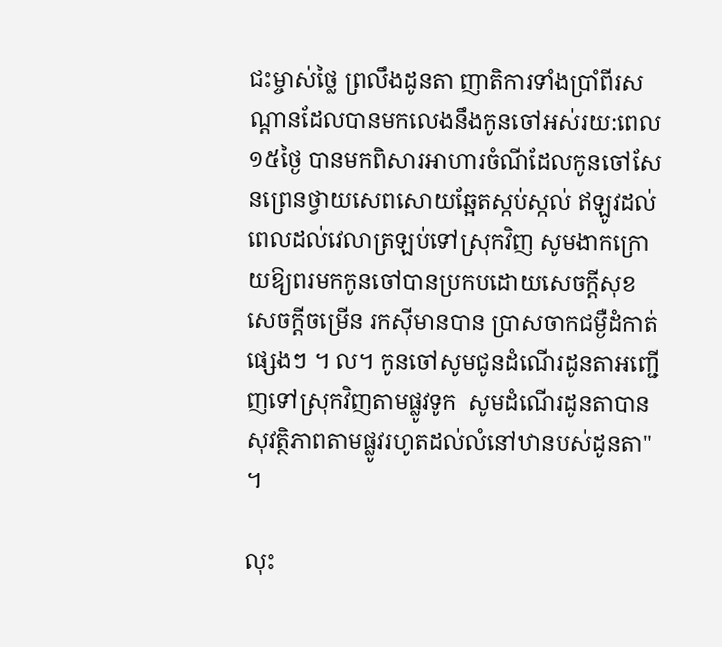ជះម្ចាស់ថ្លៃ ព្រលឹងដូនតា ញាតិការទាំងប្រាំពីរសណ្តានដែលបានមកលេងនឹងកូនចៅអស់រយ:ពេល១៥ថ្ងៃ បានមកពិសារអាហារចំណីដែលកូនចៅសែនព្រេនថ្វាយសេពសោយឆ្អែតស្កប់ស្កល់ ឥឡូវដល់ពេលដល់វេលាត្រឡប់ទៅស្រុកវិញ សូមងាកក្រោយឱ្យពរមកកូនចៅបានប្រកបដោយសេចក្តីសុខ សេចក្តីចម្រេីន រកសុីមានបាន ប្រាសចាកជម្ងឺដំកាត់ផ្សេងៗ ។ ល។ កូនចៅសូមជូនដំណេីរដូនតាអញ្ជេីញទៅស្រុកវិញតាមផ្លូវទូក  សូមដំណេីរដូនតាបានសុវត្ថិភាពតាមផ្លូវរហូតដល់លំនៅឋានបស់ដូនតា" ។

លុះ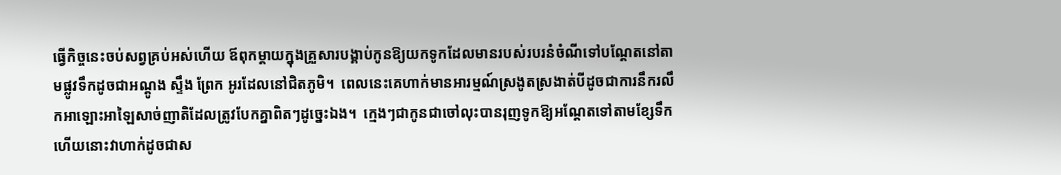ធ្វេីកិច្ចនេះចប់សព្វគ្រប់អស់ហេីយ ឪពុកម្តាយក្នុងគ្រួសារបង្គាប់កូនឱ្យយកទូកដែលមានរបស់របរនំចំណីទៅបណ្តែតនៅតាមផ្លូវទឹកដូចជាអណ្តូង ស្ទឹង ព្រែក អូរដែលនៅជិតភូមិ។  ពេលនេះគេហាក់មានអារម្មណ៍ស្រងូតស្រងាត់បីដូចជាការនឹករលឹកអាឡោះអាឡៃសាច់ញាតិដែលត្រូវបែកគ្នាពិតៗដូច្នេះឯង។  ក្មេងៗជាកូនជាចៅលុះបានរុញទូកឱ្យអណ្តែតទៅតាមខ្សែទឹកហេីយនោះវាហាក់ដូចជាស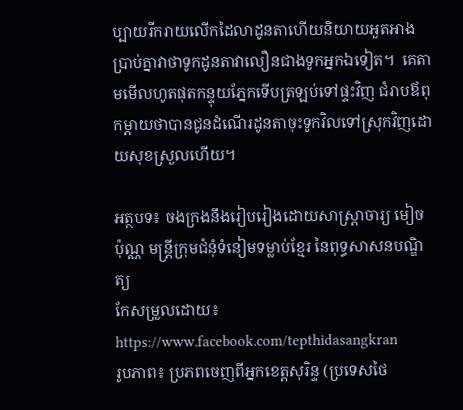ប្បាយរីករាយលេីកដៃលាដូនតាហេីយនិយាយអួតអាងប្រាប់គ្នាវាថាទូកដូនតាវាលឿនជាងទូកអ្នកឯទៀត។  គេតាមមេីលហូតផុតកន្ទុយភ្នែកទេីបត្រឡប់ទៅផ្ទះវិញ ជំរាបឪពុកម្តាយថាបានជូនដំណេីរដូនតាចុះទូកវិលទៅស្រុកវិញដោយសុខស្រួលហេីយ។

អត្ថបទ៖ ចងក្រងនឹងរៀបរៀងដោយសាស្ត្រាចារ្យ មៀច ប៉ុណ្ណ មន្ត្រីក្រុមជំនុំទំនៀមទម្លាប់ខ្មែរ នៃពុទ្ធសាសនបណ្ឌិត្យ
កែសម្រួលដោយ៖ https://www.facebook.com/tepthidasangkran
រូបភាព៖ ប្រភពចេញពីអ្នកខេត្តសុរិន្ទ (ប្រទេសថៃ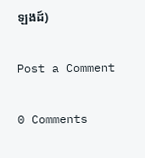ឡងដ៍)

Post a Comment

0 Comments